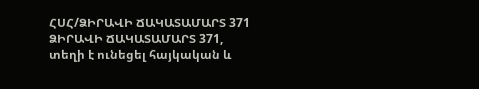ՀՍՀ/ՁԻՐԱՎԻ ՃԱԿԱՏԱՄԱՐՏ 371
ՁԻՐԱՎԻ ՃԱԿԱՏԱՄԱՐՏ 371, տեղի է ունեցել հայկական և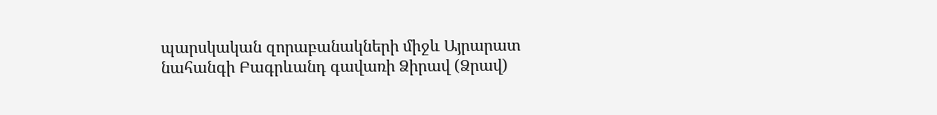պարսկական զորաբանակների միջև Այրարատ նահանգի Բագրևանդ գավառի Ձիրավ (Ձրավ)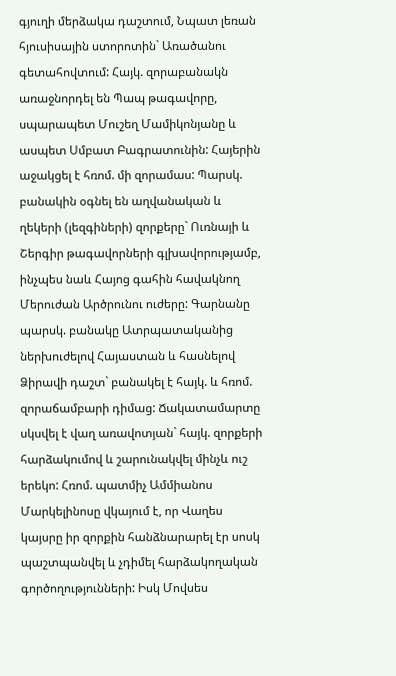գյուղի մերձակա դաշտում, Նպատ լեռան հյուսիսային ստորոտին` Առածանու գետահովտում: Հայկ. զորաբանակն առաջնորդել են Պապ թագավորը, սպարապետ Մուշեղ Մամիկոնյանը և ասպետ Սմբատ Բագրատունին: Հայերին աջակցել է հռոմ. մի զորամաս: Պարսկ. բանակին օգնել են աղվանական և ղեկերի (լեզգիների) զորքերը` Ուռնայի և Շերգիր թագավորների գլխավորությամբ, ինչպես նաև Հայոց գահին հավակնող Մերուժան Արծրունու ուժերը: Գարնանը պարսկ. բանակը Ատրպատականից ներխուժելով Հայաստան և հասնելով Ձիրավի դաշտ` բանակել է հայկ. և հռոմ. զորաճամբարի դիմաց: Ճակատամարտը սկսվել է վաղ առավոտյան` հայկ. զորքերի հարձակումով և շարունակվել մինչև ուշ երեկո: Հռոմ. պատմիչ Ամմիանոս Մարկելինոսը վկայում է, որ Վաղես կայսրը իր զորքին հանձնարարել էր սոսկ պաշտպանվել և չդիմել հարձակողական գործողությունների: Իսկ Մովսես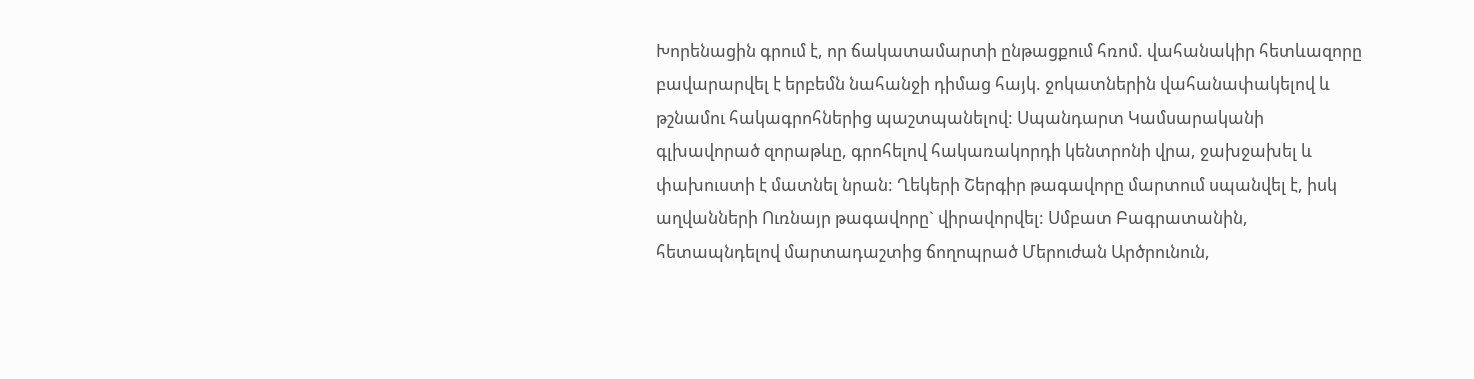Խորենացին գրում է, որ ճակատամարտի ընթացքում հռոմ. վահանակիր հետևազորը բավարարվել է երբեմն նահանջի դիմաց հայկ. ջոկատներին վահանափակելով և թշնամու հակագրոհներից պաշտպանելով: Սպանդարտ Կամսարականի գլխավորած զորաթևը, գրոհելով հակառակորդի կենտրոնի վրա, ջախջախել և փախուստի է մատնել նրան: Ղեկերի Շերգիր թագավորը մարտում սպանվել է, իսկ աղվանների Ուռնայր թագավորը` վիրավորվել: Սմբատ Բագրատանին, հետապնդելով մարտադաշտից ճողոպրած Մերուժան Արծրունուն,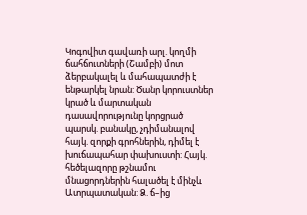Կոգովիտ գավառի արլ. կողմի ճահճուտների (Շամբի) մոտ ձերբակալել և մահապատժի է ենթարկել նրան: Ծանր կորուստներ կրած և մարտական դասավորությունը կորցրած պարսկ. բանակը, չդիմանալով հայկ. զորքի գրոհներին, դիմել է խուճապահար փախուստի: Հայկ. հեծելազորը թշնամու մնացորդներին հալածել է մինչև Ատրպատական: Ձ. ճ–ից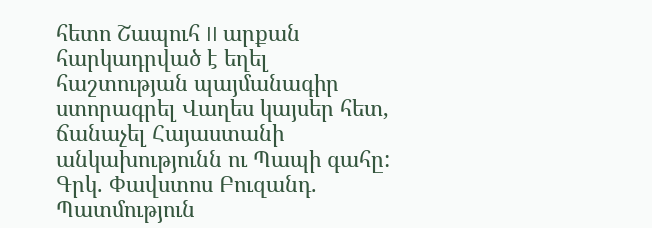հետո Շապուհ II արքան հարկադրված է եղել հաշտության պայմանագիր ստորագրել Վաղես կայսեր հետ, ճանաչել Հայաստանի անկախությունն ու Պապի գահը:
Գրկ. Փավստոս Բուզանդ. Պատմություն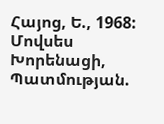Հայոց, Ե., 1968: Մովսես Խորենացի, Պատմության.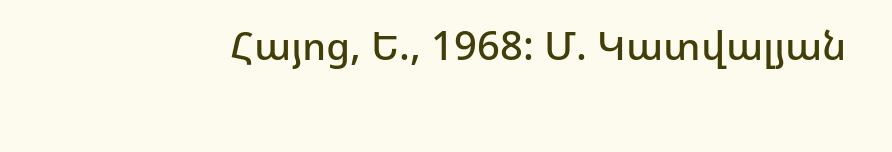Հայոց, Ե., 1968: Մ. Կատվալյան